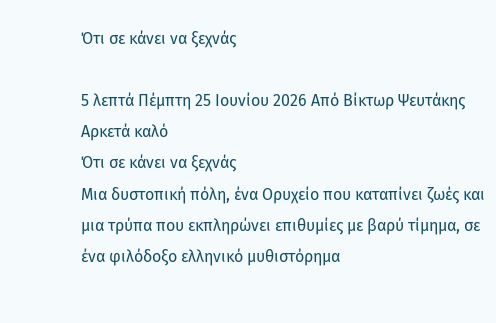Ότι σε κάνει να ξεχνάς

5 λεπτά Πέμπτη 25 Ιουνίου 2026 Από Βίκτωρ Ψευτάκης
Αρκετά καλό
Ότι σε κάνει να ξεχνάς
Μια δυστοπική πόλη, ένα Ορυχείο που καταπίνει ζωές και μια τρύπα που εκπληρώνει επιθυμίες με βαρύ τίμημα, σε ένα φιλόδοξο ελληνικό μυθιστόρημα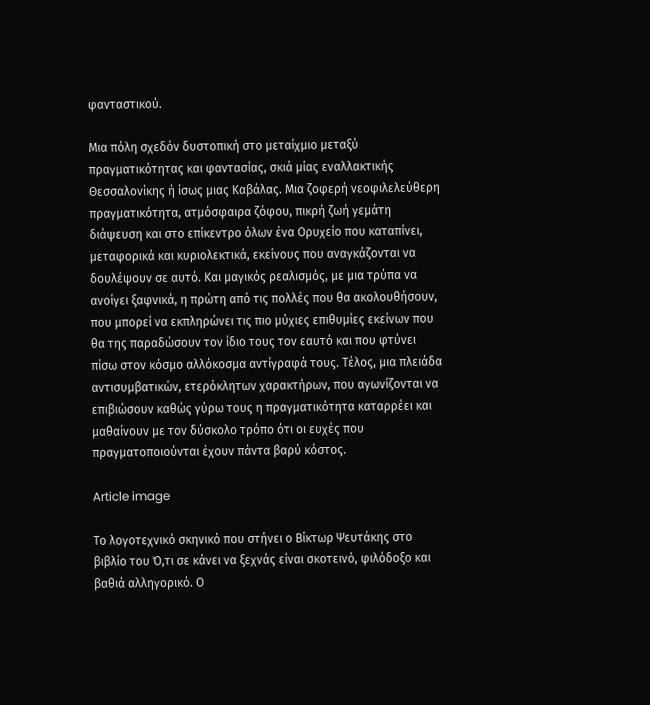φανταστικού.

Μια πόλη σχεδόν δυστοπική στο μεταίχμιο μεταξύ πραγματικότητας και φαντασίας, σκιά μίας εναλλακτικής Θεσσαλονίκης ή ίσως μιας Καβάλας. Μια ζοφερή νεοφιλελεύθερη πραγματικότητα, ατμόσφαιρα ζόφου, πικρή ζωή γεμάτη διάψευση και στο επίκεντρο όλων ένα Ορυχείο που καταπίνει, μεταφορικά και κυριολεκτικά, εκείνους που αναγκάζονται να δουλέψουν σε αυτό. Και μαγικός ρεαλισμός, με μια τρύπα να ανοίγει ξαφνικά, η πρώτη από τις πολλές που θα ακολουθήσουν, που μπορεί να εκπληρώνει τις πιο μύχιες επιθυμίες εκείνων που θα της παραδώσουν τον ίδιο τους τον εαυτό και που φτύνει πίσω στον κόσμο αλλόκοσμα αντίγραφά τους. Τέλος, μια πλειάδα αντισυμβατικών, ετερόκλητων χαρακτήρων, που αγωνίζονται να επιβιώσουν καθώς γύρω τους η πραγματικότητα καταρρέει και μαθαίνουν με τον δύσκολο τρόπο ότι οι ευχές που πραγματοποιούνται έχουν πάντα βαρύ κόστος.

Article image

Το λογοτεχνικό σκηνικό που στήνει ο Βίκτωρ Ψευτάκης στο βιβλίο του Ό,τι σε κάνει να ξεχνάς είναι σκοτεινό, φιλόδοξο και βαθιά αλληγορικό. Ο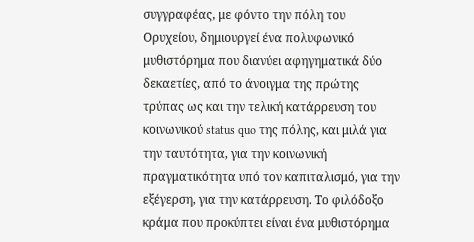συγγραφέας, με φόντο την πόλη του Ορυχείου, δημιουργεί ένα πολυφωνικό μυθιστόρημα που διανύει αφηγηματικά δύο δεκαετίες, από το άνοιγμα της πρώτης τρύπας ως και την τελική κατάρρευση του κοινωνικού status quo της πόλης, και μιλά για την ταυτότητα, για την κοινωνική πραγματικότητα υπό τον καπιταλισμό, για την εξέγερση, για την κατάρρευση. Το φιλόδοξο κράμα που προκύπτει είναι ένα μυθιστόρημα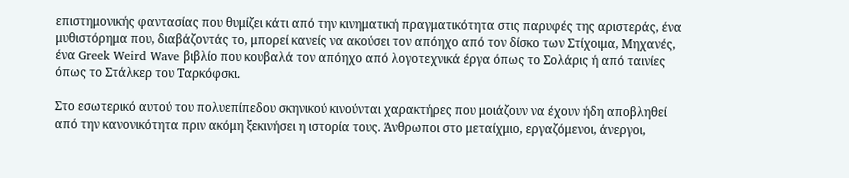επιστημονικής φαντασίας που θυμίζει κάτι από την κινηματική πραγματικότητα στις παρυφές της αριστεράς, ένα μυθιστόρημα που, διαβάζοντάς το, μπορεί κανείς να ακούσει τον απόηχο από τον δίσκο των Στίχοιμα, Μηχανές, ένα Greek Weird Wave βιβλίο που κουβαλά τον απόηχο από λογοτεχνικά έργα όπως το Σολάρις ή από ταινίες όπως το Στάλκερ του Ταρκόφσκι.

Στο εσωτερικό αυτού του πολυεπίπεδου σκηνικού κινούνται χαρακτήρες που μοιάζουν να έχουν ήδη αποβληθεί από την κανονικότητα πριν ακόμη ξεκινήσει η ιστορία τους. Άνθρωποι στο μεταίχμιο, εργαζόμενοι, άνεργοι,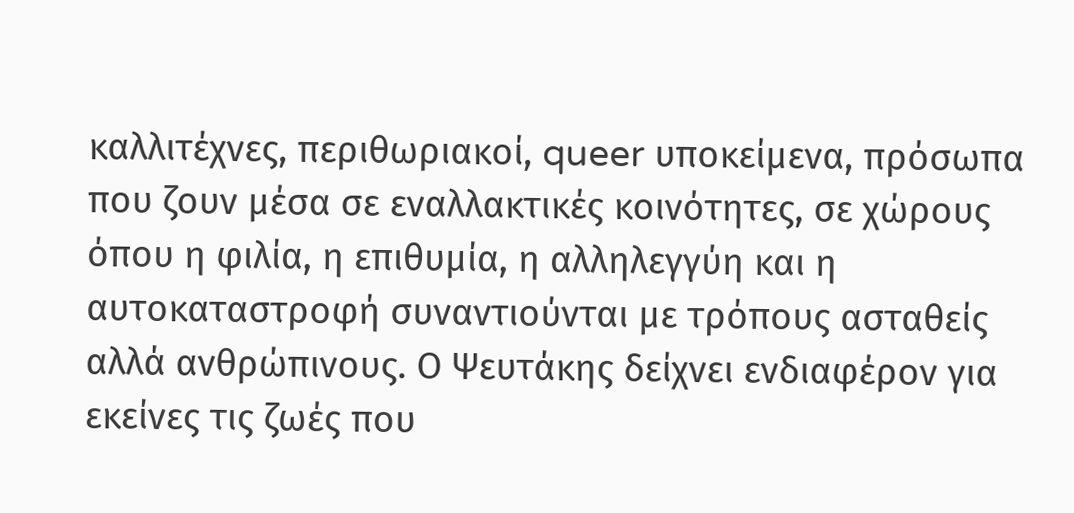καλλιτέχνες, περιθωριακοί, queer υποκείμενα, πρόσωπα που ζουν μέσα σε εναλλακτικές κοινότητες, σε χώρους όπου η φιλία, η επιθυμία, η αλληλεγγύη και η αυτοκαταστροφή συναντιούνται με τρόπους ασταθείς αλλά ανθρώπινους. Ο Ψευτάκης δείχνει ενδιαφέρον για εκείνες τις ζωές που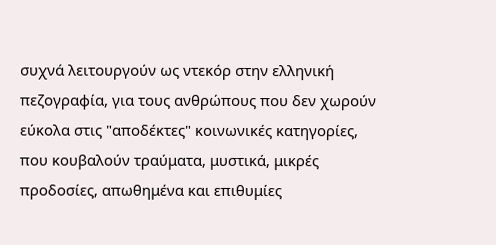συχνά λειτουργούν ως ντεκόρ στην ελληνική πεζογραφία, για τους ανθρώπους που δεν χωρούν εύκολα στις "αποδέκτες" κοινωνικές κατηγορίες, που κουβαλούν τραύματα, μυστικά, μικρές προδοσίες, απωθημένα και επιθυμίες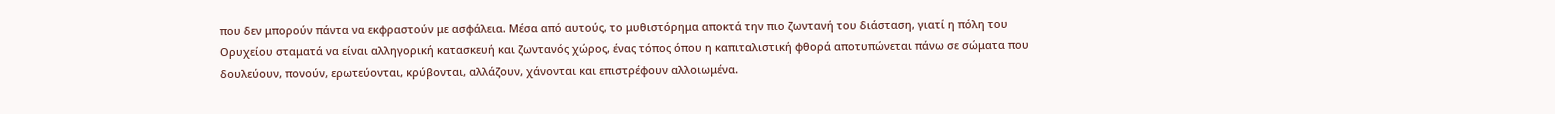που δεν μπορούν πάντα να εκφραστούν με ασφάλεια. Μέσα από αυτούς, το μυθιστόρημα αποκτά την πιο ζωντανή του διάσταση, γιατί η πόλη του Ορυχείου σταματά να είναι αλληγορική κατασκευή και ζωντανός χώρος, ένας τόπος όπου η καπιταλιστική φθορά αποτυπώνεται πάνω σε σώματα που δουλεύουν, πονούν, ερωτεύονται, κρύβονται, αλλάζουν, χάνονται και επιστρέφουν αλλοιωμένα.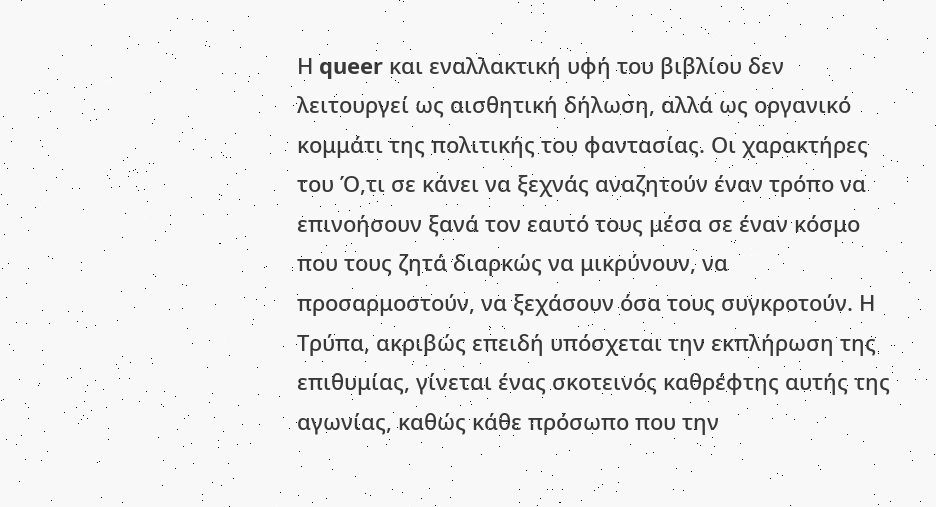Η queer και εναλλακτική υφή του βιβλίου δεν λειτουργεί ως αισθητική δήλωση, αλλά ως οργανικό κομμάτι της πολιτικής του φαντασίας. Οι χαρακτήρες του Ό,τι σε κάνει να ξεχνάς αναζητούν έναν τρόπο να επινοήσουν ξανά τον εαυτό τους μέσα σε έναν κόσμο που τους ζητά διαρκώς να μικρύνουν, να προσαρμοστούν, να ξεχάσουν όσα τους συγκροτούν. Η Τρύπα, ακριβώς επειδή υπόσχεται την εκπλήρωση της επιθυμίας, γίνεται ένας σκοτεινός καθρέφτης αυτής της αγωνίας, καθώς κάθε πρόσωπο που την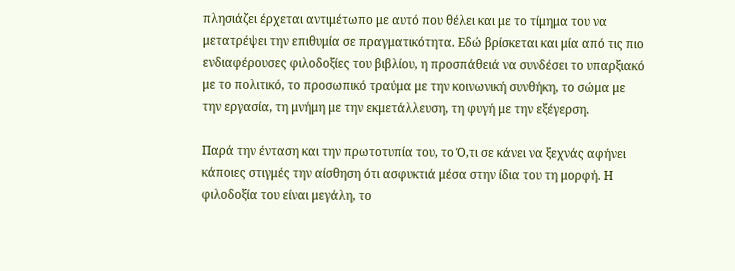πλησιάζει έρχεται αντιμέτωπο με αυτό που θέλει και με το τίμημα του να μετατρέψει την επιθυμία σε πραγματικότητα. Εδώ βρίσκεται και μία από τις πιο ενδιαφέρουσες φιλοδοξίες του βιβλίου, η προσπάθειά να συνδέσει το υπαρξιακό με το πολιτικό, το προσωπικό τραύμα με την κοινωνική συνθήκη, το σώμα με την εργασία, τη μνήμη με την εκμετάλλευση, τη φυγή με την εξέγερση.

Παρά την ένταση και την πρωτοτυπία του, το Ό,τι σε κάνει να ξεχνάς αφήνει κάποιες στιγμές την αίσθηση ότι ασφυκτιά μέσα στην ίδια του τη μορφή. Η φιλοδοξία του είναι μεγάλη, το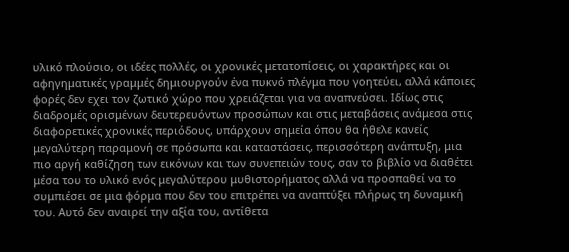υλικό πλούσιο, οι ιδέες πολλές, οι χρονικές μετατοπίσεις, οι χαρακτήρες και οι αφηγηματικές γραμμές δημιουργούν ένα πυκνό πλέγμα που γοητεύει, αλλά κάποιες φορές δεν εχει τον ζωτικό χώρο που χρειάζεται για να αναπνεύσει. Ιδίως στις διαδρομές ορισμένων δευτερευόντων προσώπων και στις μεταβάσεις ανάμεσα στις διαφορετικές χρονικές περιόδους, υπάρχουν σημεία όπου θα ήθελε κανείς μεγαλύτερη παραμονή σε πρόσωπα και καταστάσεις, περισσότερη ανάπτυξη, μια πιο αργή καθίζηση των εικόνων και των συνεπειών τους, σαν το βιβλίο να διαθέτει μέσα του το υλικό ενός μεγαλύτερου μυθιστορήματος αλλά να προσπαθεί να το συμπιέσει σε μια φόρμα που δεν του επιτρέπει να αναπτύξει πλήρως τη δυναμική του. Αυτό δεν αναιρεί την αξία του, αντίθετα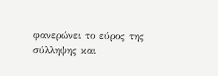φανερώνει το εύρος της σύλληψης και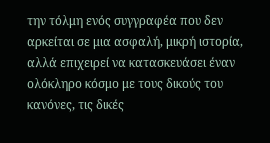την τόλμη ενός συγγραφέα που δεν αρκείται σε μια ασφαλή, μικρή ιστορία, αλλά επιχειρεί να κατασκευάσει έναν ολόκληρο κόσμο με τους δικούς του κανόνες, τις δικές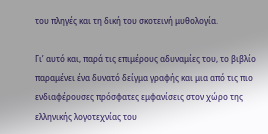του πληγές και τη δική του σκοτεινή μυθολογία.

Γι’ αυτό και, παρά τις επιμέρους αδυναμίες του, το βιβλίο παραμένει ένα δυνατό δείγμα γραφής και μια από τις πιο ενδιαφέρουσες πρόσφατες εμφανίσεις στον χώρο της ελληνικής λογοτεχνίας του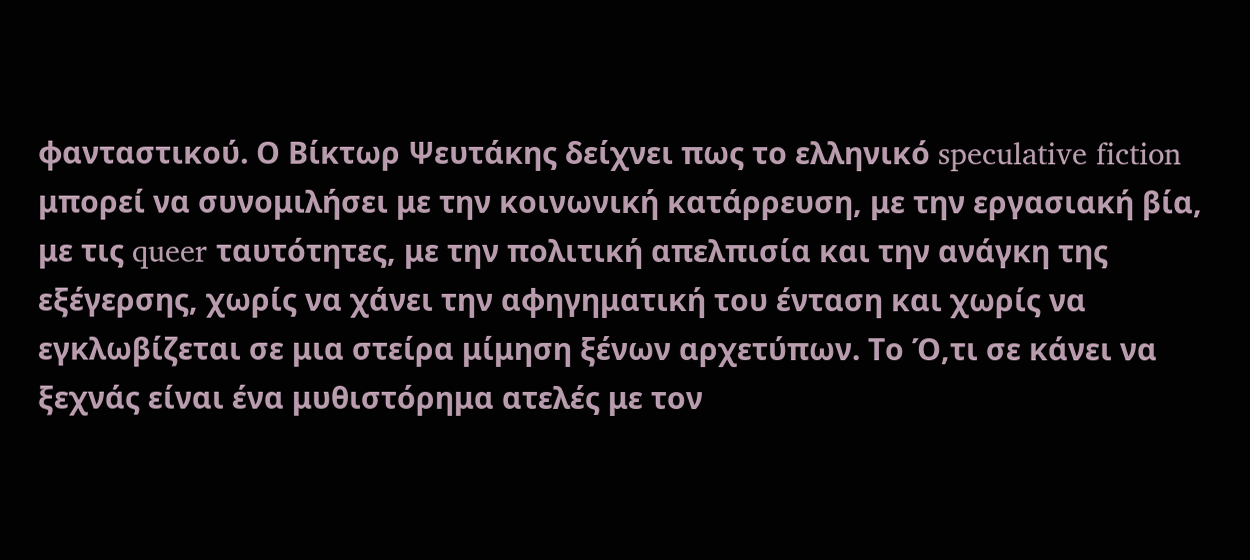φανταστικού. Ο Βίκτωρ Ψευτάκης δείχνει πως το ελληνικό speculative fiction μπορεί να συνομιλήσει με την κοινωνική κατάρρευση, με την εργασιακή βία, με τις queer ταυτότητες, με την πολιτική απελπισία και την ανάγκη της εξέγερσης, χωρίς να χάνει την αφηγηματική του ένταση και χωρίς να εγκλωβίζεται σε μια στείρα μίμηση ξένων αρχετύπων. Το Ό,τι σε κάνει να ξεχνάς είναι ένα μυθιστόρημα ατελές με τον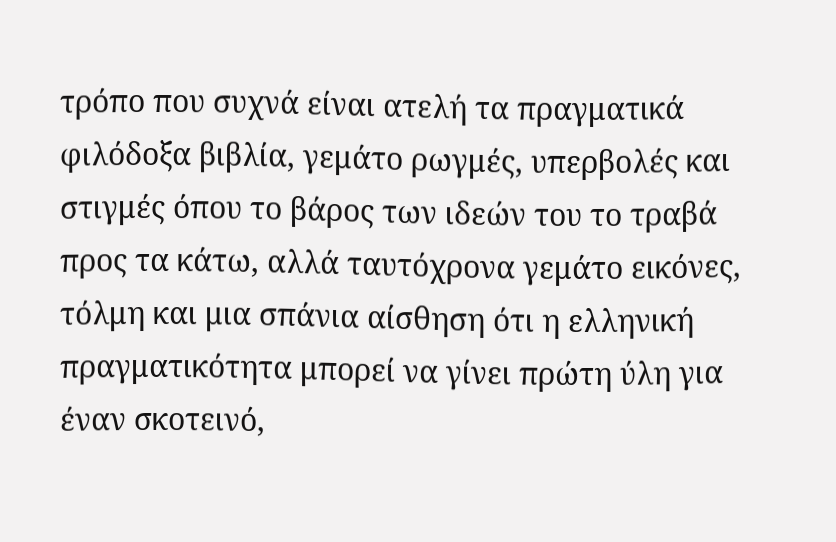τρόπο που συχνά είναι ατελή τα πραγματικά φιλόδοξα βιβλία, γεμάτο ρωγμές, υπερβολές και στιγμές όπου το βάρος των ιδεών του το τραβά προς τα κάτω, αλλά ταυτόχρονα γεμάτο εικόνες, τόλμη και μια σπάνια αίσθηση ότι η ελληνική πραγματικότητα μπορεί να γίνει πρώτη ύλη για έναν σκοτεινό,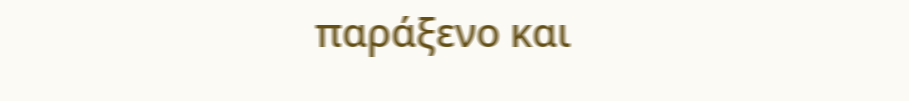παράξενο και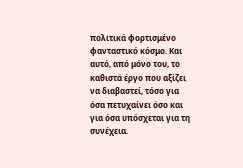πολιτικά φορτισμένο φανταστικό κόσμο. Και αυτό, από μόνο του, το καθιστά έργο που αξίζει να διαβαστεί, τόσο για όσα πετυχαίνει όσο και για όσα υπόσχεται για τη συνέχεια.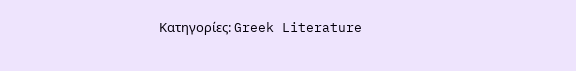Κατηγορίες: Greek Literature